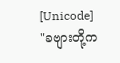[Unicode]
"ခဗျားတို့က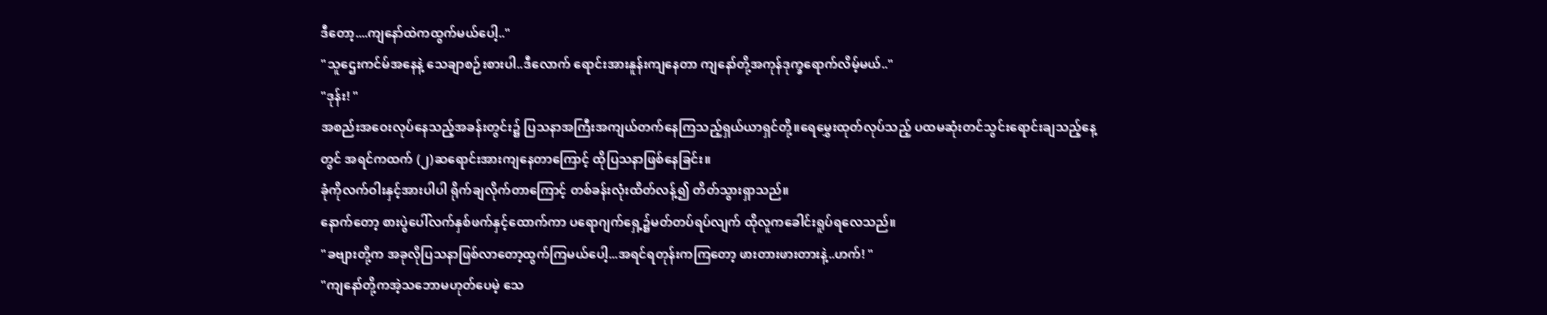ဒီတော့....ကျနော်ထဲကထွက်မယ်ပေါ့.."
"သူဌေးကင်မ်အနေနဲ့ သေချာစဉ်းစားပါ..ဒီလောက် ရောင်းအားနူန်းကျနေတာ ကျနော်တို့အကုန်ဒုက္ခရောက်လိမ့်မယ်.."
"ဒုန်း! "
အစည်းအဝေးလုပ်နေသည့်အခန်းတွင်း၌ ပြသနာအကြီးအကျယ်တက်နေကြသည့်ရှယ်ယာရှင်တို့။ရေမွှေးထုတ်လုပ်သည့် ပထမဆုံးတင်သွင်းရောင်းချသည့်နေ့တွင် အရင်ကထက် (၂)ဆရောင်းအားကျနေတာကြောင့် ထိုပြသနာဖြစ်နေခြင်း။
ခုံကိုလက်ဝါးနှင့်အားပါပါ ရိုက်ချလိုက်တာကြောင့် တစ်ခန်းလုံးထိတ်လန့်၍ တိတ်သွားရှာသည်။
နောက်တော့ စားပွဲပေါ်လက်နှစ်ဖက်နှင့်ထောက်ကာ ပရောဂျက်ရှေ့၌မတ်တပ်ရပ်လျက် ထိုလူကခေါင်းရူပ်ရလေသည်။
"ခဗျားတို့က အခုလိုပြသနာဖြစ်လာတော့ထွက်ကြမယ်ပေါ့...အရင်ရတုန်းကကြတော့ ဖားတားဖားတားနဲ့..ဟက်! "
"ကျနော်တို့ကအဲ့သဘောမဟုတ်ပေမဲ့ သေ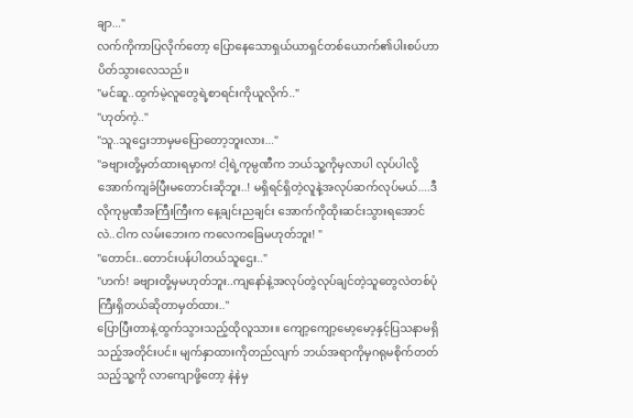ချာ..."
လက်ကိုကာပြလိုက်တော့ ပြောနေသောရှယ်ယာရှင်တစ်ယောက်၏ပါးစပ်ဟာပိတ်သွားလေသည်။
"မင်ဆူ..ထွက်မဲ့လူတွေရဲ့စာရင်းကိုယူလိုက်.."
"ဟုတ်ကဲ့.."
"သူ..သူဌေးဘာမှမပြောတော့ဘူးလား..."
"ခဗျားတို့မှတ်ထားရမှာက! ငါ့ရဲ့ကုမ္ပဏီက ဘယ်သူ့ကိုမှလာပါ လုပ်ပါလို့အောက်ကျခံပြီးမတောင်းဆိုဘူး..! မရှိရင်ရှိတဲ့လူနဲ့အလုပ်ဆက်လုပ်မယ်....ဒီလိုကုမ္ပဏီအကြီးကြီးက နေ့ချင်းညချင်း အောက်ကိုထိုးဆင်းသွားရအောင်လဲ..ငါက လမ်းဘေးက ကလေကခြေမဟုတ်ဘူး! "
"တောင်း..တောင်းပန်ပါတယ်သူဌေး.."
"ဟက်! ခဗျားတို့မှမဟုတ်ဘူး..ကျနော်နဲ့အလုပ်တွဲလုပ်ချင်တဲ့သူတွေလဲတစ်ပုံကြီးရှိတယ်ဆိုတာမှတ်ထား.."
ပြောပြီးတာနဲ့ထွက်သွားသည့်ထိုလူသား။ ကျော့ကျော့မော့မော့နှင့်ပြသနာမရှိသည့်အတိုင်းပင်။ မျက်နှာထားကိုတည်လျက် ဘယ်အရာကိုမှဂရုမစိုက်တတ်သည့်သူ့ကို လာကျောဖို့တော့ နဲနဲမှ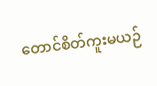တောင်စိတ်ကူးမယဉ်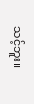သင့်ဘူး။